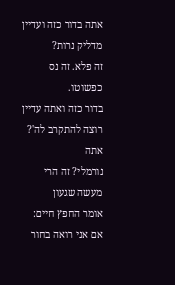אתה בדור כזה ועדיין מדליק נרות?
זה פלא. זה נס כפשוטו.
בדור כזה ואתה עדיין רוצה להתקרב לה'? אתה
נורמלי? זה הרי מעשה שגעון
אומר החפץ חיים: אם אני רואה בחור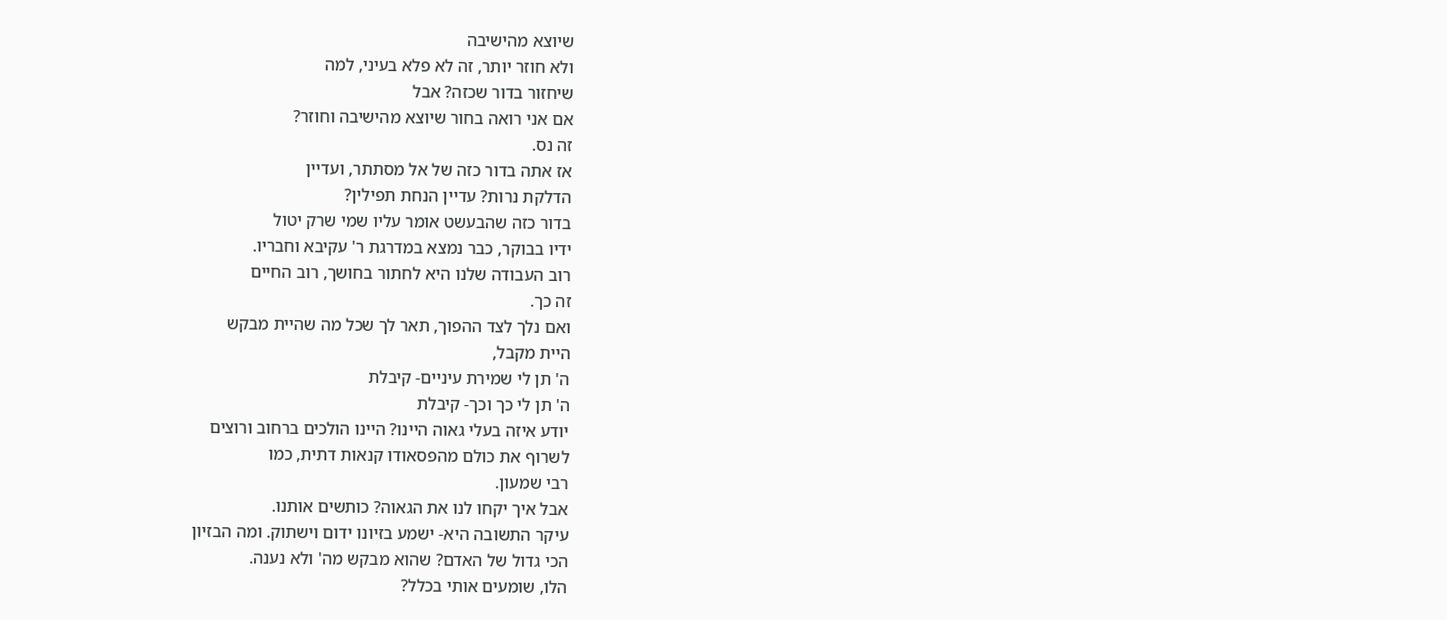שיוצא מהישיבה
ולא חוזר יותר, זה לא פלא בעיני, למה
שיחזור בדור שכזה? אבל
אם אני רואה בחור שיוצא מהישיבה וחוזר?
זה נס.
אז אתה בדור כזה של אל מסתתר, ועדיין
הדלקת נרות? עדיין הנחת תפילין?
בדור כזה שהבעשט אומר עליו שמי שרק יטול
ידיו בבוקר, כבר נמצא במדרגת ר' עקיבא וחבריו.
רוב העבודה שלנו היא לחתור בחושך, רוב החיים
זה כך.
ואם נלך לצד ההפוך, תאר לך שכל מה שהיית מבקש
היית מקבל,
ה' תן לי שמירת עיניים- קיבלת
ה' תן לי כך וכך- קיבלת
יודע איזה בעלי גאוה היינו? היינו הולכים ברחוב ורוצים
לשרוף את כולם מהפסאודו קנאות דתית, כמו
רבי שמעון.
אבל איך יקחו לנו את הגאוה? כותשים אותנו.
עיקר התשובה היא- ישמע בזיונו ידום וישתוק. ומה הבזיון
הכי גדול של האדם? שהוא מבקש מה' ולא נענה.
הלו, שומעים אותי בכלל?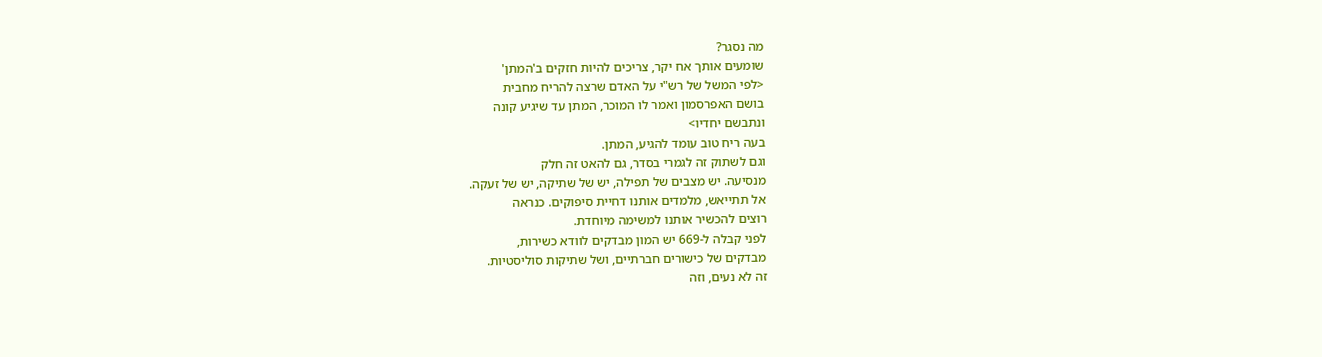מה נסגר?
שומעים אותך אח יקר, צריכים להיות חזקים ב'המתן'
<לפי המשל של רש"י על האדם שרצה להריח מחבית
בושם האפרסמון ואמר לו המוכר, המתן עד שיגיע קונה
ונתבשם יחדיו>
בעה ריח טוב עומד להגיע, המתן.
וגם לשתוק זה לגמרי בסדר, גם להאט זה חלק
מנסיעה. יש מצבים של תפילה, יש של שתיקה, יש של זעקה.
אל תתייאש, מלמדים אותנו דחיית סיפוקים. כנראה
רוצים להכשיר אותנו למשימה מיוחדת.
לפני קבלה ל-669 יש המון מבדקים לוודא כשירות,
מבדקים של כישורים חברתיים, ושל שתיקות סוליסטיות.
זה לא נעים, וזה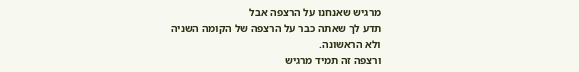מרגיש שאנחנו על הרצפה אבל
תדע לך שאתה כבר על הרצפה של הקומה השניה
ולא הראשונה.
ורצפה זה תמיד מרגיש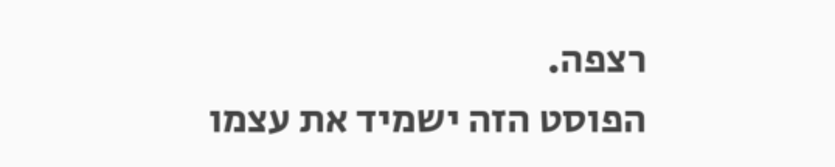רצפה.
הפוסט הזה ישמיד את עצמו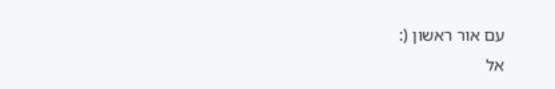עם אור ראשון (:
אל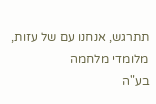תתרגש, אנחנו עם של עזות, מלומדי מלחמה
בע"ה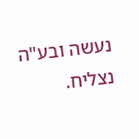נעשה ובע"ה נצליח.